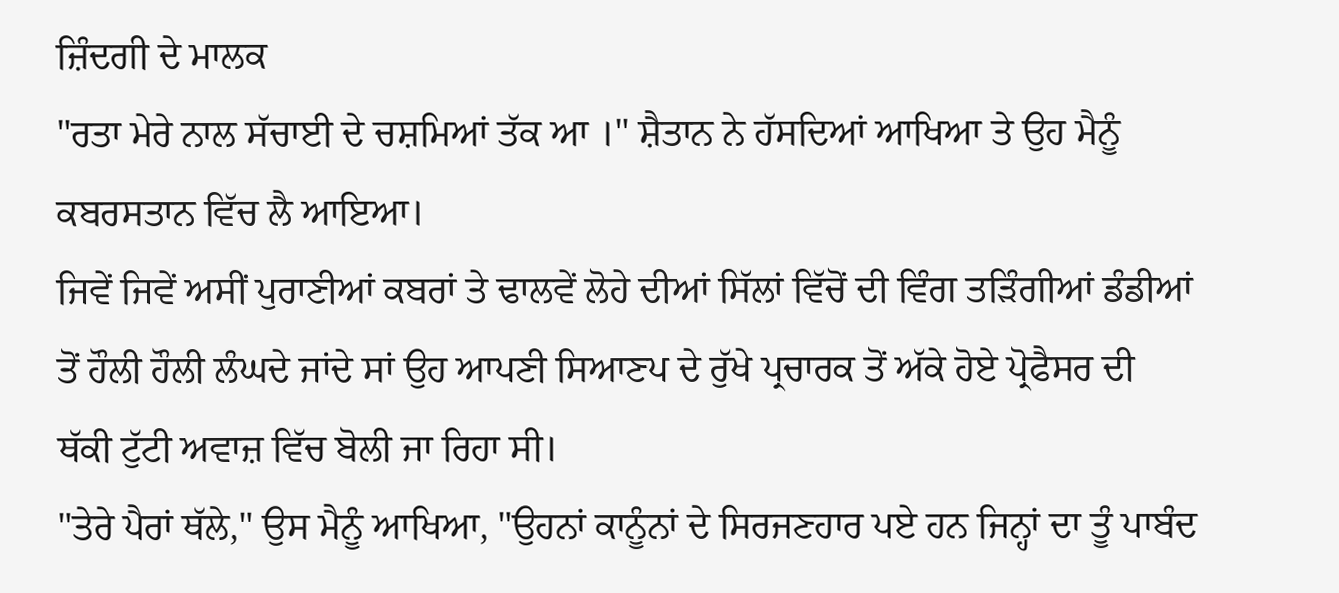ਜ਼ਿੰਦਗੀ ਦੇ ਮਾਲਕ
"ਰਤਾ ਮੇਰੇ ਨਾਲ ਸੱਚਾਈ ਦੇ ਚਸ਼ਮਿਆਂ ਤੱਕ ਆ ।" ਸ਼ੈਤਾਨ ਨੇ ਹੱਸਦਿਆਂ ਆਖਿਆ ਤੇ ਉਹ ਮੈਨੂੰ ਕਬਰਸਤਾਨ ਵਿੱਚ ਲੈ ਆਇਆ।
ਜਿਵੇਂ ਜਿਵੇਂ ਅਸੀਂ ਪੁਰਾਣੀਆਂ ਕਬਰਾਂ ਤੇ ਢਾਲਵੇਂ ਲੋਹੇ ਦੀਆਂ ਸਿੱਲਾਂ ਵਿੱਚੋਂ ਦੀ ਵਿੰਗ ਤੜਿੰਗੀਆਂ ਡੰਡੀਆਂ ਤੋਂ ਹੌਲੀ ਹੌਲੀ ਲੰਘਦੇ ਜਾਂਦੇ ਸਾਂ ਉਹ ਆਪਣੀ ਸਿਆਣਪ ਦੇ ਰੁੱਖੇ ਪ੍ਰਚਾਰਕ ਤੋਂ ਅੱਕੇ ਹੋਏ ਪ੍ਰੋਫੈਸਰ ਦੀ ਥੱਕੀ ਟੁੱਟੀ ਅਵਾਜ਼ ਵਿੱਚ ਬੋਲੀ ਜਾ ਰਿਹਾ ਸੀ।
"ਤੇਰੇ ਪੈਰਾਂ ਥੱਲੇ," ਉਸ ਮੈਨੂੰ ਆਖਿਆ, "ਉਹਨਾਂ ਕਾਨੂੰਨਾਂ ਦੇ ਸਿਰਜਣਹਾਰ ਪਏ ਹਨ ਜਿਨ੍ਹਾਂ ਦਾ ਤੂੰ ਪਾਬੰਦ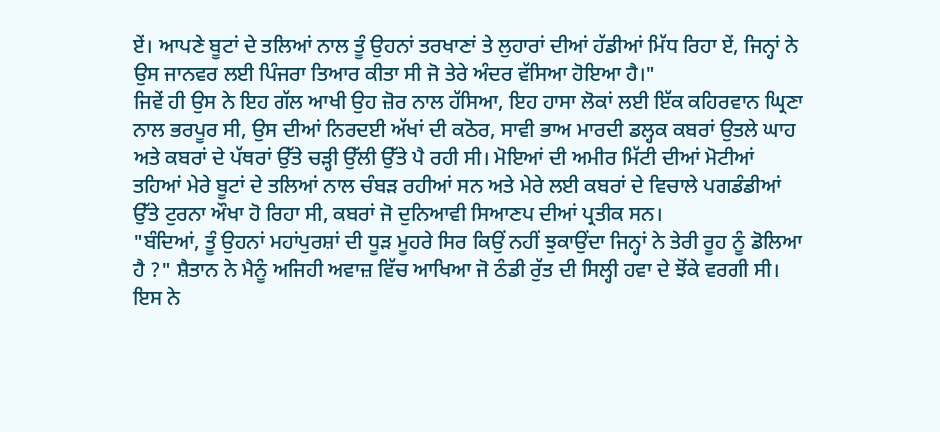ਏਂ। ਆਪਣੇ ਬੂਟਾਂ ਦੇ ਤਲਿਆਂ ਨਾਲ ਤੂੰ ਉਹਨਾਂ ਤਰਖਾਣਾਂ ਤੇ ਲੁਹਾਰਾਂ ਦੀਆਂ ਹੱਡੀਆਂ ਮਿੱਧ ਰਿਹਾ ਏਂ, ਜਿਨ੍ਹਾਂ ਨੇ ਉਸ ਜਾਨਵਰ ਲਈ ਪਿੰਜਰਾ ਤਿਆਰ ਕੀਤਾ ਸੀ ਜੋ ਤੇਰੇ ਅੰਦਰ ਵੱਸਿਆ ਹੋਇਆ ਹੈ।"
ਜਿਵੇਂ ਹੀ ਉਸ ਨੇ ਇਹ ਗੱਲ ਆਖੀ ਉਹ ਜ਼ੋਰ ਨਾਲ ਹੱਸਿਆ, ਇਹ ਹਾਸਾ ਲੋਕਾਂ ਲਈ ਇੱਕ ਕਹਿਰਵਾਨ ਘ੍ਰਿਣਾ ਨਾਲ ਭਰਪੂਰ ਸੀ, ਉਸ ਦੀਆਂ ਨਿਰਦਈ ਅੱਖਾਂ ਦੀ ਕਠੋਰ, ਸਾਵੀ ਭਾਅ ਮਾਰਦੀ ਡਲ੍ਹਕ ਕਬਰਾਂ ਉਤਲੇ ਘਾਹ ਅਤੇ ਕਬਰਾਂ ਦੇ ਪੱਥਰਾਂ ਉੱਤੇ ਚੜ੍ਹੀ ਉੱਲੀ ਉੱਤੇ ਪੈ ਰਹੀ ਸੀ। ਮੋਇਆਂ ਦੀ ਅਮੀਰ ਮਿੱਟੀ ਦੀਆਂ ਮੋਟੀਆਂ ਤਹਿਆਂ ਮੇਰੇ ਬੂਟਾਂ ਦੇ ਤਲਿਆਂ ਨਾਲ ਚੰਬੜ ਰਹੀਆਂ ਸਨ ਅਤੇ ਮੇਰੇ ਲਈ ਕਬਰਾਂ ਦੇ ਵਿਚਾਲੇ ਪਗਡੰਡੀਆਂ ਉੱਤੇ ਟੁਰਨਾ ਔਖਾ ਹੋ ਰਿਹਾ ਸੀ, ਕਬਰਾਂ ਜੋ ਦੁਨਿਆਵੀ ਸਿਆਣਪ ਦੀਆਂ ਪ੍ਰਤੀਕ ਸਨ।
"ਬੰਦਿਆਂ, ਤੂੰ ਉਹਨਾਂ ਮਹਾਂਪੁਰਸ਼ਾਂ ਦੀ ਧੂੜ ਮੂਹਰੇ ਸਿਰ ਕਿਉਂ ਨਹੀਂ ਝੁਕਾਉਂਦਾ ਜਿਨ੍ਹਾਂ ਨੇ ਤੇਰੀ ਰੂਹ ਨੂੰ ਡੋਲਿਆ ਹੈ ?" ਸ਼ੈਤਾਨ ਨੇ ਮੈਨੂੰ ਅਜਿਹੀ ਅਵਾਜ਼ ਵਿੱਚ ਆਖਿਆ ਜੋ ਠੰਡੀ ਰੁੱਤ ਦੀ ਸਿਲ੍ਹੀ ਹਵਾ ਦੇ ਝੋਂਕੇ ਵਰਗੀ ਸੀ। ਇਸ ਨੇ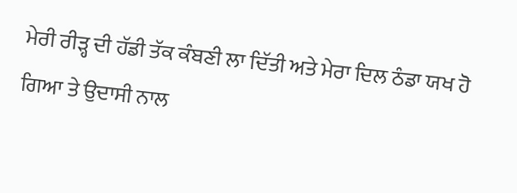ਮੇਰੀ ਰੀੜ੍ਹ ਦੀ ਹੱਡੀ ਤੱਕ ਕੰਬਣੀ ਲਾ ਦਿੱਤੀ ਅਤੇ ਮੇਰਾ ਦਿਲ ਠੰਡਾ ਯਖ ਹੋ ਗਿਆ ਤੇ ਉਦਾਸੀ ਨਾਲ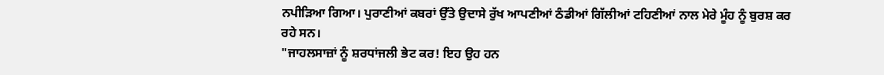ਨਪੀੜਿਆ ਗਿਆ। ਪੁਰਾਣੀਆਂ ਕਬਰਾਂ ਉੱਤੇ ਉਦਾਸੇ ਰੁੱਖ ਆਪਣੀਆਂ ਠੰਡੀਆਂ ਗਿੱਲੀਆਂ ਟਹਿਣੀਆਂ ਨਾਲ ਮੇਰੇ ਮੂੰਹ ਨੂੰ ਬੁਰਸ਼ ਕਰ ਰਹੇ ਸਨ।
"ਜਾਹਲਸਾਜ਼ਾਂ ਨੂੰ ਸ਼ਰਧਾਂਜਲੀ ਭੇਟ ਕਰ! ਇਹ ਉਹ ਹਨ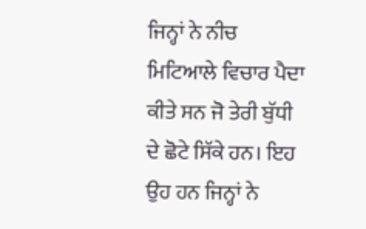ਜਿਨ੍ਹਾਂ ਨੇ ਨੀਚ ਮਿਟਿਆਲੇ ਵਿਚਾਰ ਪੈਦਾ ਕੀਤੇ ਸਨ ਜੋ ਤੇਰੀ ਬੁੱਧੀ ਦੇ ਛੋਟੇ ਸਿੱਕੇ ਹਨ। ਇਹ ਉਹ ਹਨ ਜਿਨ੍ਹਾਂ ਨੇ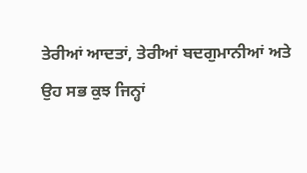ਤੇਰੀਆਂ ਆਦਤਾਂ, ਤੇਰੀਆਂ ਬਦਗੁਮਾਨੀਆਂ ਅਤੇ ਉਹ ਸਭ ਕੁਝ ਜਿਨ੍ਹਾਂ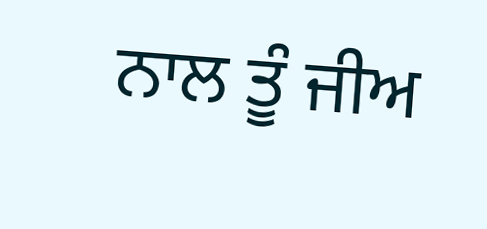ਨਾਲ ਤੂੰ ਜੀਅ